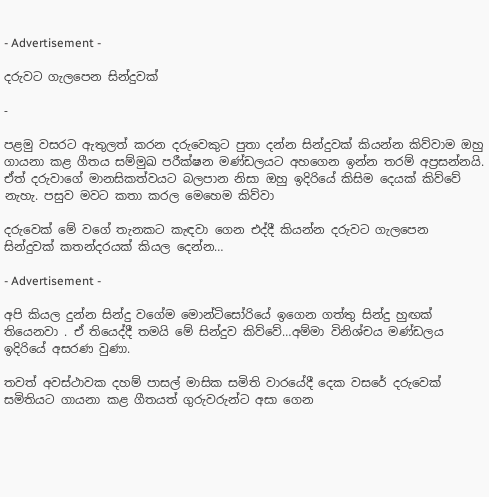- Advertisement -

දරුවට ගැලපෙන සින්දුවක්

-

පළමු වසරට ඇතුලත් කරන දරුවෙකුට පුතා දන්න සින්දුවක් කියන්න කිව්වාම ඔහු ගායනා කළ ගීතය සම්මුඛ පරීක්ෂන මණ්ඩලයට අහගෙන ඉන්න තරම් අප්‍රසන්නයි. ඒත් දරුවාගේ මානසිකත්වයට බලපාන නිසා ඔහු ඉදිරියේ කිසිම දෙයක් කිව්වේ නැහැ. පසුව මවට කතා කරල මෙහෙම කිව්වා

දරුවෙක් මේ වගේ තැනකට කැඳවා ගෙන එද්දී කියන්න දරුවට ගැලපෙන සින්දුවක් කතන්දරයක් කියල දෙන්න…

- Advertisement -

අපි කියල දුන්න සින්දු වගේම මොන්ටිසෝරියේ ඉගෙන ගත්තු සින්දු හුඟක් තියෙනවා . ඒ තියෙද්දී තමයි මේ සින්දුව කිව්වේ…අම්මා විනිශ්චය මණ්ඩලය ඉදිරියේ අසරණ වුණා.

තවත් අවස්ථාවක දහම් පාසල් මාසික සමිති වාරයේදී දෙක වසරේ දරුවෙක් සමිතියට ගායනා කළ ගීතයත් ගුරුවරුන්ට අසා ගෙන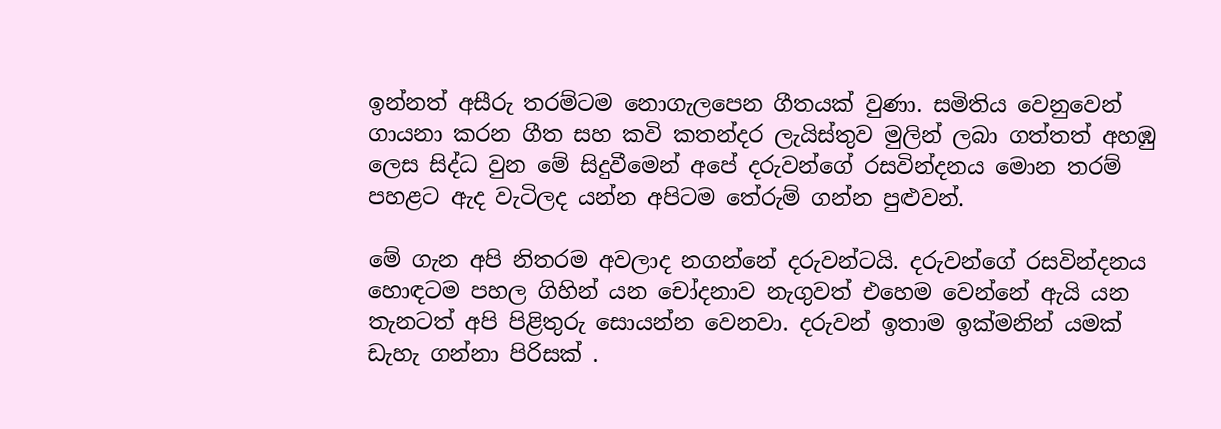ඉන්නත් අසීරු තරම්ටම නොගැලපෙන ගීතයක් වුණා. සමිතිය වෙනුවෙන් ගායනා කරන ගීත සහ කවි කතන්දර ලැයිස්තුව මුලින් ලබා ගත්තත් අහඹු ලෙස සිද්ධ වුන මේ සිදුවීමෙන් අපේ දරුවන්ගේ රසවින්දනය මොන තරම් පහළට ඇද වැටිලද යන්න අපිටම තේරුම් ගන්න පුළුවන්.

මේ ගැන අපි නිතරම අවලාද නගන්නේ දරුවන්ටයි. දරුවන්ගේ රසවින්දනය හොඳටම පහල ගිහින් යන චෝදනාව නැගුවත් එහෙම වෙන්නේ ඇයි යන තැනටත් අපි පිළිතුරු සොයන්න වෙනවා. දරුවන් ඉතාම ඉක්මනින් යමක් ඩැහැ ගන්නා පිරිසක් .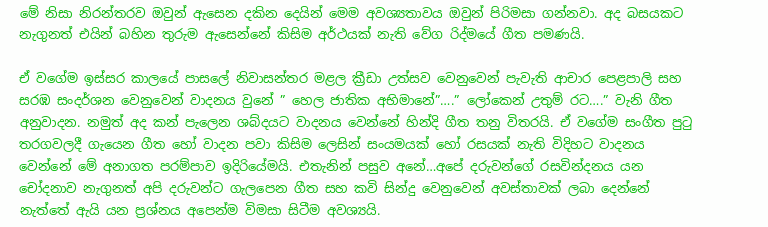මේ නිසා නිරන්තරව ඔවුන් ඇසෙන දකින දෙයින් මෙම අවශ්‍යතාවය ඔවුන් පිරිමසා ගන්නවා. අද බසයකට නැගුනත් එයින් බහින තුරුම ඇසෙන්නේ කිසිම අර්ථයක් නැති වේග රිද්මයේ ගීත පමණයි.

ඒ වගේම ඉස්සර කාලයේ පාසලේ නිවාසන්තර මළල ක්‍රීඩා උත්සව වෙනුවෙන් පැවැති ආචාර පෙළපාලි සහ සරඹ සංදර්ශන වෙනුවෙන් වාදනය වුනේ ” හෙල ජාතික අභිමානේ”….” ලෝකෙන් උතුම් රට….” වැනි ගීත අනුවාදන. නමුත් අද කන් පැලෙන ශබ්දයට වාදනය වෙන්නේ හින්දි ගීත තනු විතරයි. ඒ වගේම සංගීත පුටු තරගවලදී ගැයෙන ගීත හෝ වාදන පවා කිසිම ලෙසින් සංයමයක් හෝ රසයක් නැති විදිහට වාදනය වෙන්නේ මේ අනාගත පරම්පාව ඉදිරියේමයි. එතැනින් පසුව අනේ…අපේ දරුවන්ගේ රසවින්දනය යන චෝදනාව නැගුනත් අපි දරුවන්ට ගැලපෙන ගීත සහ කවි සින්දු වෙනුවෙන් අවස්තාවක් ලබා දෙන්නේ නැත්තේ ඇයි යන ප්‍රශ්නය අපෙන්ම විමසා සිටීම අවශ්‍යයි.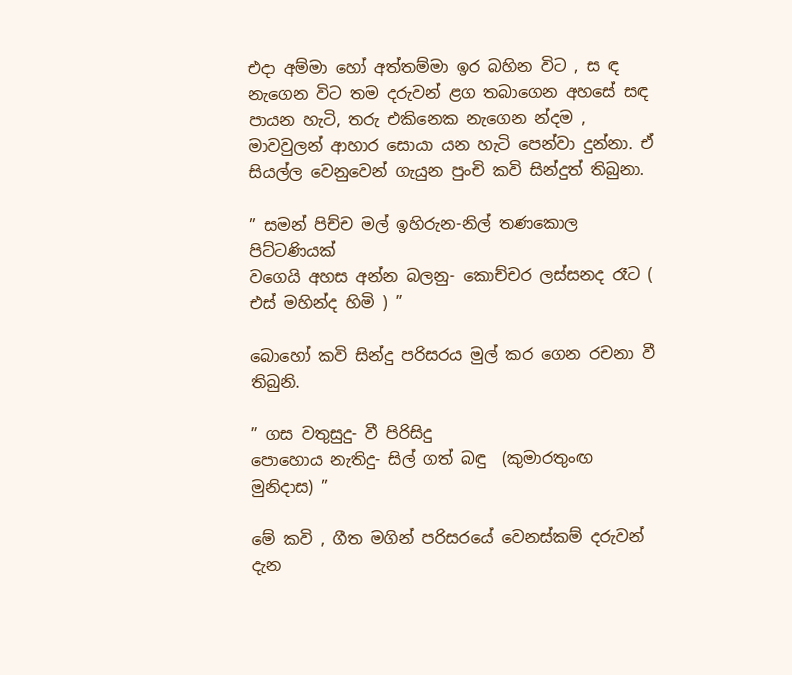එදා අම්මා හෝ අත්තම්මා ඉර බහින විට , ස ඳ නැගෙන විට තම දරුවන් ළග තබාගෙන අහසේ සඳ පායන හැටි, තරු එකිනෙක නැගෙන න්දම , මාවවුලන් ආහාර සොයා යන හැටි පෙන්වා දුන්නා. ඒ සියල්ල වෙනුවෙන් ගැයුන පුංචි කවි සින්දුත් තිබුනා.

” සමන් පිච්ච මල් ඉහිරුන-නිල් තණකොල පිට්ටණියක්
වගෙයි අහස අන්න බලනු- කොච්චර ලස්සනද රෑට ( එස් මහින්ද හිමි ) ”

බොහෝ කවි සින්දු පරිසරය මුල් කර ගෙන රචනා වී තිබුනි.

” ගස වතුසුදු- වී පිරිසිදු
පොහොය නැතිදු- සිල් ගත් බඳු  (කුමාරතුංඟ මුනිදාස) ”

මේ කවි , ගීත මගින් පරිසරයේ වෙනස්කම් දරුවන් දැන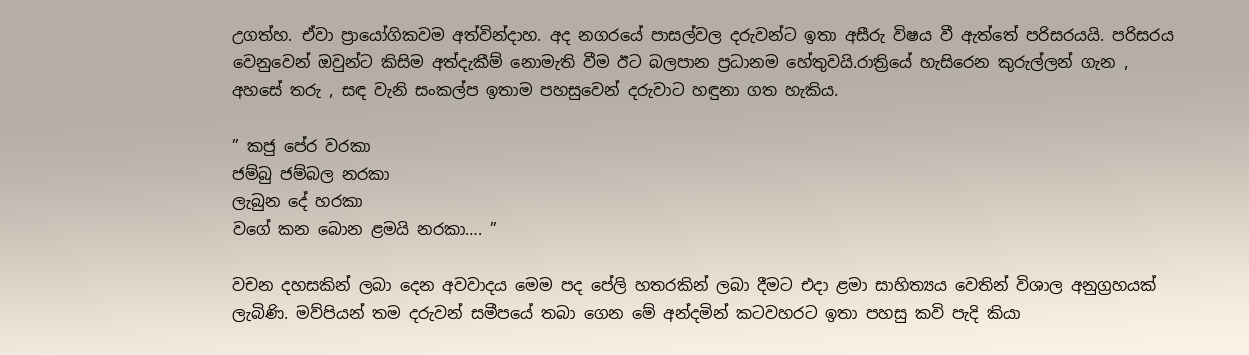උගත්හ. ඒවා ප්‍රායෝගිකවම අත්වින්දාහ. අද නගරයේ පාසල්වල දරුවන්ට ඉතා අසීරු විෂය වී ඇත්තේ පරිසරයයි. පරිසරය වෙනුවෙන් ඔවුන්ට කිසිම අත්දැකීම් නොමැති වීම ඊට බලපාන ප්‍රධානම හේතුවයි.රාත්‍රියේ හැසිරෙන කුරුල්ලන් ගැන , අහසේ තරු , සඳ වැනි සංකල්ප ඉතාම පහසුවෙන් දරුවාට හඳුනා ගත හැකිය.

” කජු පේර වරකා
ජම්බු ජම්බල නරකා
ලැබුන දේ හරකා
වගේ කන බොන ළමයි නරකා…. ”

වචන දහසකින් ලබා දෙන අවවාදය මෙම පද පේලි හතරකින් ලබා දීමට එදා ළමා සාහිත්‍යය වෙතින් විශාල අනුග්‍රහයක් ලැබිණි. මව්පියන් තම දරුවන් සමීපයේ තබා ගෙන මේ අන්දමින් කටවහරට ඉතා පහසු කවි පැදි කියා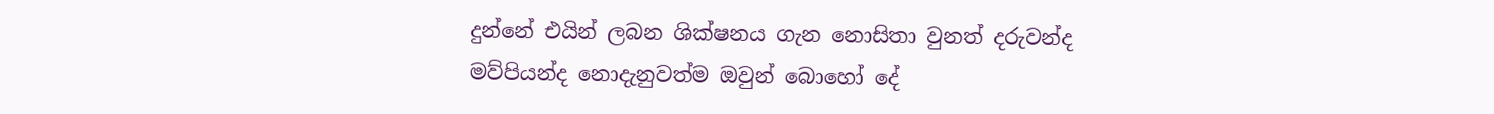දුන්නේ එයින් ලබන ශික්ෂනය ගැන නොසිතා වුනත් දරුවන්ද මව්පියන්ද නොදැනුවත්ම ඔවුන් බොහෝ දේ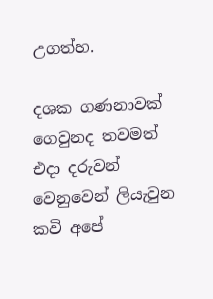උගත්හ.

දශක ගණනාවක් ගෙවුනද තවමත් එදා දරුවන් වෙනුවෙන් ලියැවුන කවි අපේ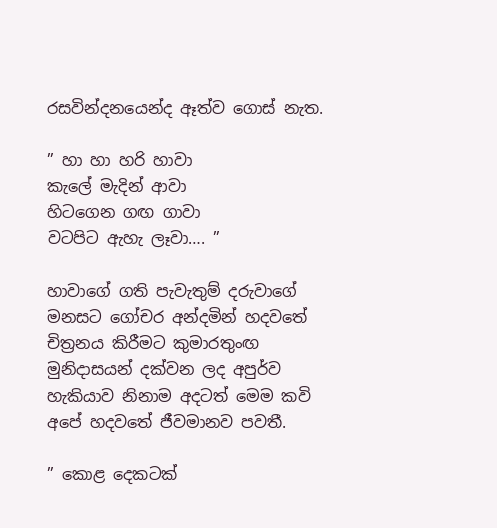රසවින්දනයෙන්ද ඈත්ව ගොස් නැත.

” හා හා හරි හාවා
කැලේ මැදින් ආවා
හිටගෙන ගඟ ගාවා
වටපිට ඇහැ ලෑවා…. ”

හාවාගේ ගති පැවැතුම් දරුවාගේ මනසට ගෝචර අන්දමින් හදවතේ චිත්‍රනය කිරීමට කුමාරතුංඟ මුනිදාසයන් දක්වන ලද අපුර්ව හැකියාව නිනාම අදටත් මෙම කවි අපේ හදවතේ ජීවමානව පවතී.

” කොළ දෙකටක්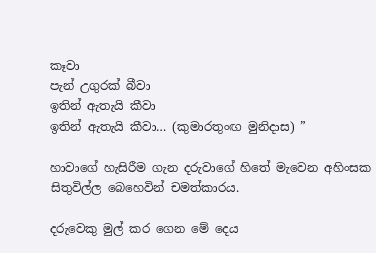කෑවා
පැන් උගුරක් බීවා
ඉතින් ඇතැයි කීවා
ඉතින් ඇතැයි කීවා… (කුමාරතුංඟ මුනිදාස) ”

හාවාගේ හැසිරීම ගැන දරුවාගේ හිතේ මැවෙන අහිංසක සිතුවිල්ල බෙහෙවින් චමත්කාරය.

දරුවෙකු මුල් කර ගෙන මේ දෙය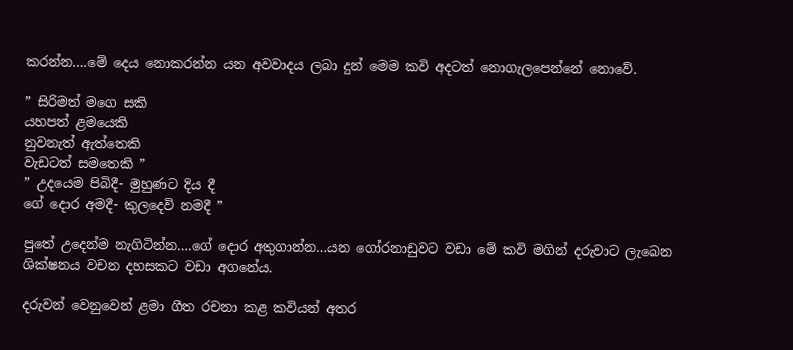කරන්න….මේ දෙය නොකරන්න යන අවවාදය ලබා දුන් මෙම කවි අදටත් නොගැලපෙන්නේ නොවේ.

” සිරිමත් මගෙ සකි
යහපත් ළමයෙකි
නුවනැත් ඇත්තෙකි
වැඩටත් සමතෙකි ”
” උදයෙම පිබිදී- මුහුණට දිය දී
ගේ දොර අමදී- කුලදෙවි නමදී ”

පුතේ උදෙන්ම නැගිටින්න….ගේ දොර අතුගාන්න…යන ගෝරනාඩුවට වඩා මේ කවි මගින් දරුවාට ලැබෙන ශික්ෂනය වචන දහසකට වඩා අගනේය.

දරුවන් වෙනුවෙන් ළමා ගීත රචනා කළ කවියන් අතර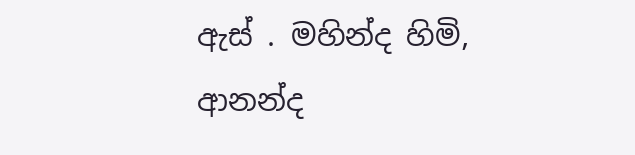ඇස් . මහින්ද හිමි, ආනන්ද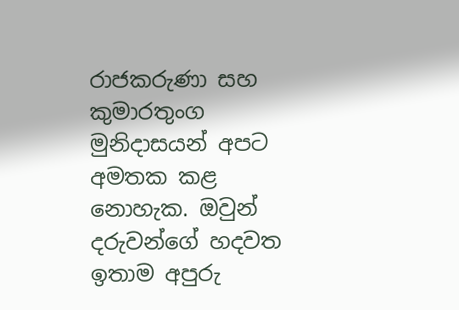රාජකරුණා සහ කුමාරතුංග මුනිදාසයන් අපට අමතක කළ නොහැක. ඔවුන් දරුවන්ගේ හදවත ඉතාම අපුරු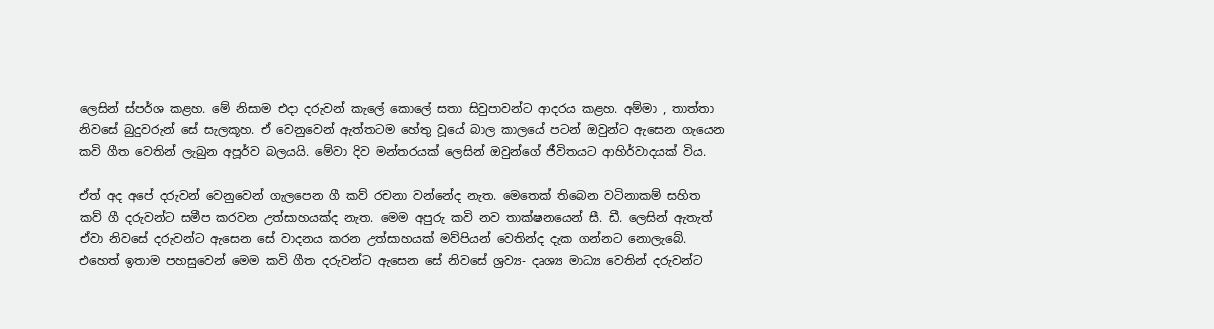ලෙසින් ස්පර්ශ කළහ. මේ නිසාම එදා දරුවන් කැලේ කොලේ සතා සිවුපාවන්ට ආදරය කළහ. අම්මා , තාත්තා නිවසේ බුදුවරුන් සේ සැලකූහ. ඒ වෙනුවෙන් ඇත්තටම හේතු වූයේ බාල කාලයේ පටන් ඔවුන්ට ඇසෙන ගැයෙන කවි ගීත වෙතින් ලැබුන අපූර්ව බලයයි. මේවා දිව මන්තරයක් ලෙසින් ඔවුන්ගේ ජීවිතයට ආහිර්වාදයක් විය.

ඒත් අද අපේ දරුවන් වෙනුවෙන් ගැලපෙන ගී කව් රචනා වන්නේද නැත. මෙතෙක් තිබෙන වටිනාකම් සහිත කව් ගී දරුවන්ට සමීප කරවන උත්සාහයක්ද නැත. මෙම අපුරු කවි නව තාක්ෂනයෙන් සී. ඩී. ලෙසින් ඇතැත් ඒවා නිවසේ දරුවන්ට ඇසෙන සේ වාදනය කරන උත්සාහයක් මව්පියන් වෙතින්ද දැක ගන්නට නොලැබේ. එහෙත් ඉතාම පහසුවෙන් මෙම කවි ගීත දරුවන්ට ඇසෙන සේ නිවසේ ශ්‍රව්‍ය- දෘශ්‍ය මාධ්‍ය වෙතින් දරුවන්ට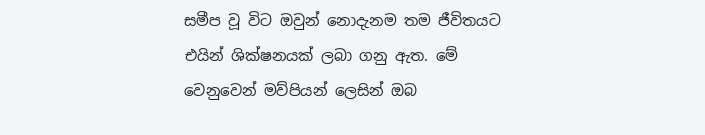සමීප වූ විට ඔවුන් නොදැනම තම ජීවිතයට එයින් ශික්ෂනයක් ලබා ගනු ඇත. මේ වෙනුවෙන් මව්පියන් ලෙසින් ඔබ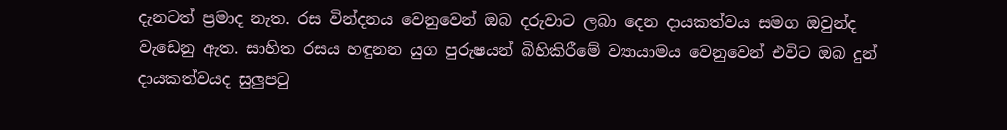දැනටත් ප්‍රමාද නැත. රස වින්දනය වෙනුවෙන් ඔබ දරුවාට ලබා දෙන දායකත්වය සමග ඔවුන්ද වැඩෙනු ඇත. සාහිත රසය හඳුනන යුග පුරුෂයන් බිහිකිරීමේ ව්‍යායාමය වෙනුවෙන් එවිට ඔබ දුන් දායකත්වයද සුලුපටු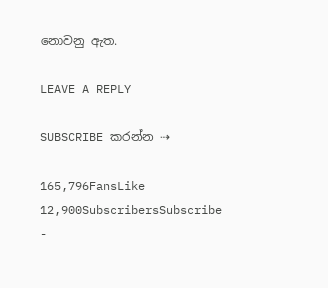නොවනු ඇත.

LEAVE A REPLY

SUBSCRIBE කරන්න ⇢

165,796FansLike
12,900SubscribersSubscribe
-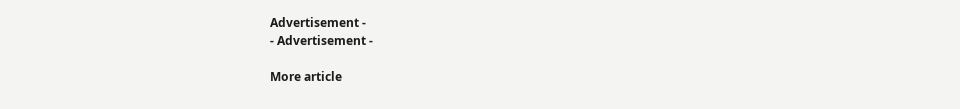Advertisement -
- Advertisement -

More article